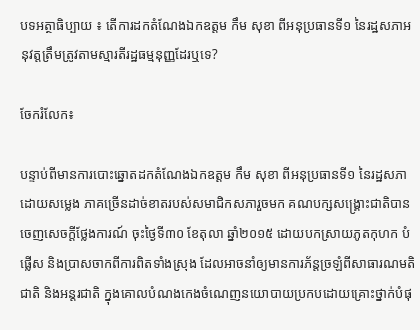បទអត្ថាធិប្បាយ ៖ តើការដកតំណែងឯកឧត្តម កឹម សុខា ពីអនុប្រធានទី១ នៃរដ្ឋសភាអនុវត្តត្រឹមត្រូវតាមស្មារតីរដ្ឋធម្មនុញ្ញដែរឬទេ?

ចែករំលែក៖

បន្ទាប់ពីមានការបោះឆ្នោតដកតំណែងឯកឧត្ដម កឹម សុខា ពីអនុប្រធានទី១ នៃរដ្ឋសភា ដោយសម្លេង ភាគច្រើនដាច់ខាតរបស់សមាជិកសភារួចមក គណបក្សសង្គ្រោះជាតិបានចេញសេចក្ដីថ្លែងការណ៍ ចុះថ្ងៃទី៣០ ខែតុលា ឆ្នាំ២០១៥ ដោយបកស្រាយភូតកុហក បំផ្លើស និងប្រាសចាកពីការពិតទាំងស្រុង ដែលអាចនាំឲ្យមានការភ័ន្តច្រឡំពីសាធារណមតិជាតិ និងអន្តរជាតិ ក្នុងគោលបំណងកេងចំណេញនយោបាយប្រកបដោយគ្រោះថ្នាក់បំផុ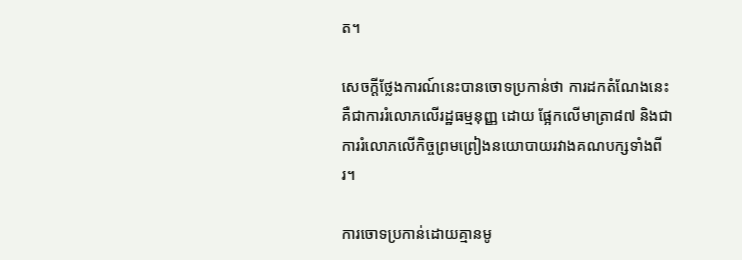ត។

សេចក្ដីថ្លែងការណ៍នេះបានចោទប្រកាន់ថា ការដកតំណែងនេះគឺជាការរំលោភលើរដ្ឋធម្មនុញ្ញ ដោយ ផ្អែកលើមាត្រា៨៧ និងជាការរំលោភលើកិច្ចព្រមព្រៀងនយោបាយរវាងគណបក្សទាំងពីរ។

ការចោទប្រកាន់ដោយគ្មានមូ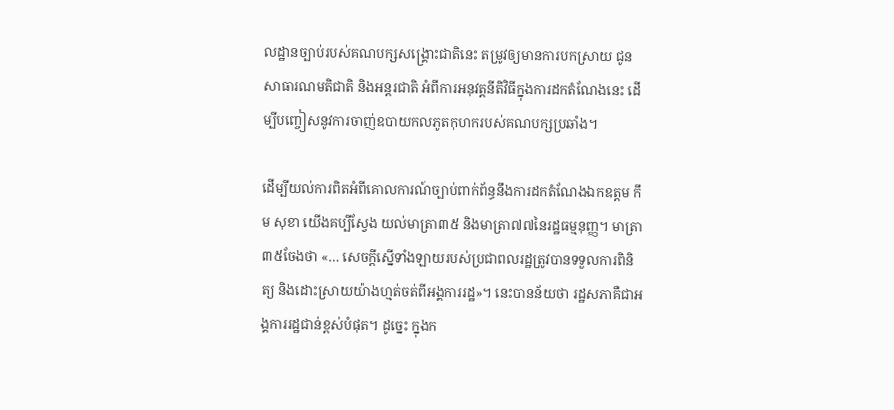លដ្ឋានច្បាប់របស់គណបក្សសង្គ្រោះជាតិនេះ តម្រូវឲ្យមានការបកស្រាយ ជូនសាធារណមតិជាតិ និងអន្តរជាតិ អំពីការអនុវត្តនីតិវិធីក្នុងការដកតំណែងនេះ ដើម្បីបញ្ចៀសនូវការចាញ់ឧបាយកលភូតកុហករបស់គណបក្សប្រឆាំង។

ដើម្បីយល់ការពិតអំពីគោលការណ៍ច្បាប់ពាក់ព័ន្ធនឹងការដកតំណែងឯកឧត្ដម កឹម សុខា យើងគប្បីស្វែង យល់មាត្រា៣៥ និងមាត្រា៧៧នៃរដ្ឋធម្មនុញ្ញ។ មាត្រា៣៥ចែងថា «… សេចក្ដីស្នើទាំងឡាយរបស់ប្រជាពលរដ្ឋត្រូវបានទទួលការពិនិត្យ និងដោះស្រាយយ៉ាងហ្មត់ចត់ពីអង្គការរដ្ឋ»។ នេះបានន័យថា រដ្ឋសភាគឺជាអង្គការរដ្ឋជាន់ខ្ពស់បំផុត។ ដូច្នេះ ក្នុងក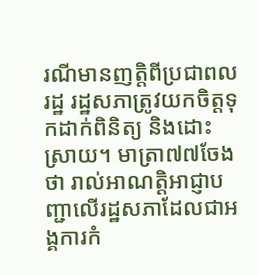រណីមានញត្តិពីប្រជាពលរដ្ឋ រដ្ឋសភាត្រូវយកចិត្តទុកដាក់ពិនិត្យ និងដោះស្រាយ។ មាត្រា៧៧ចែងថា រាល់អាណត្តិអាជ្ញាបញ្ជាលើរដ្ឋសភាដែលជាអង្គការកំ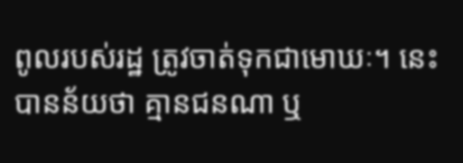ពូលរបស់រដ្ឋ ត្រូវចាត់ទុកជាមោឃៈ។ នេះបានន័យថា គ្មានជនណា ឬ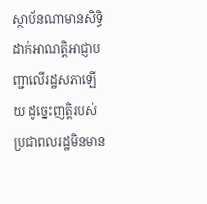ស្ថាប័នណាមានសិទ្ធិដាក់អាណត្តិអាជ្ញាបញ្ជាលើរដ្ឋសភាឡើយ ដូច្នេះញត្តិរបស់ប្រជាពលរដ្ឋមិនមាន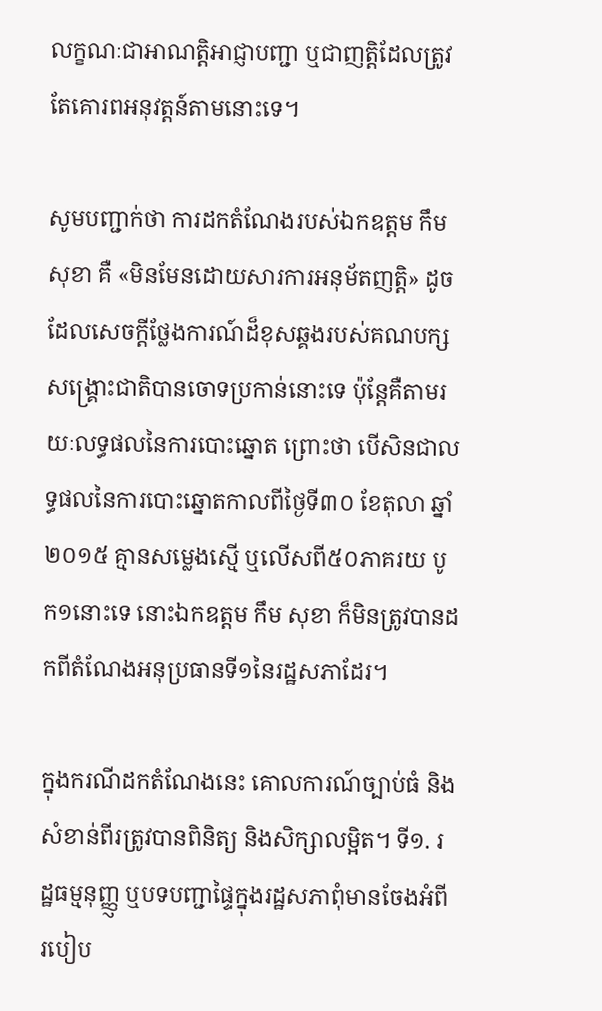លក្ខណៈជាអាណត្តិអាជ្ញាបញ្ជា ឬជាញត្តិដែលត្រូវតែគោរពអនុវត្តន៍តាមនោះទេ។

សូមបញ្ជាក់ថា ការដកតំណែងរបស់ឯកឧត្ដម កឹម សុខា គឺ «មិនមែនដោយសារការអនុម័តញត្តិ» ដូចដែលសេចក្ដីថ្លែងការណ៍ដ៏ខុសឆ្គងរបស់គណបក្សសង្គ្រោះជាតិបានចោទប្រកាន់នោះទេ ប៉ុន្តែគឺតាមរយៈលទ្ធផលនៃការបោះឆ្នោត ព្រោះថា បើសិនជាលទ្ធផលនៃការបោះឆ្នោតកាលពីថ្ងៃទី៣០ ខែតុលា ឆ្នាំ២០១៥ គ្មានសម្លេងស្មើ ឬលើសពី៥០ភាគរយ បូក១នោះទេ នោះឯកឧត្តម កឹម សុខា ក៏មិនត្រូវបានដកពីតំណែងអនុប្រធានទី១នៃរដ្ឋសភាដែរ។

ក្នុងករណីដកតំណែងនេះ គោលការណ៍ច្បាប់ធំ និងសំខាន់ពីរត្រូវបានពិនិត្យ និងសិក្សាលម្អិត។ ទី១. រដ្ឋធម្មនុញ្ញ្ញ ឬបទបញ្ជាផ្ទៃក្នុងរដ្ឋសភាពុំមានចែងអំពីរបៀប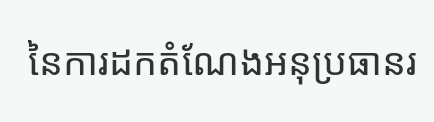នៃការដកតំណែងអនុប្រធានរ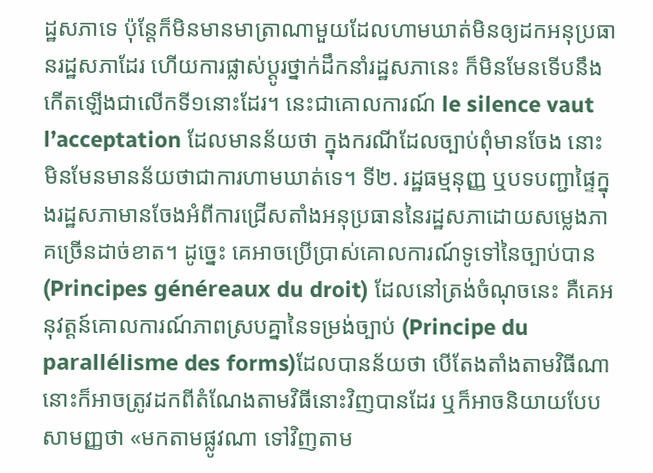ដ្ឋសភាទេ ប៉ុន្តែក៏មិនមានមាត្រាណាមួយដែលហាមឃាត់មិនឲ្យដកអនុប្រធានរដ្ឋសភាដែរ ហើយការផ្លាស់ប្តូរថ្នាក់ដឹកនាំរដ្ឋសភានេះ ក៏មិនមែនទើបនឹងកើតឡើងជាលើកទី១នោះដែរ។ នេះជាគោលការណ៍ le silence vaut l’acceptation ដែលមានន័យថា ក្នុងករណីដែលច្បាប់ពុំមានចែង នោះមិនមែនមានន័យថាជាការហាមឃាត់ទេ។ ទី២. រដ្ឋធម្មនុញ្ញ ឬបទបញ្ជាផ្ទៃក្នុងរដ្ឋសភាមានចែងអំពីការជ្រើសតាំងអនុប្រធាននៃរដ្ឋសភាដោយសម្លេងភាគច្រើនដាច់ខាត។ ដូច្នេះ គេអាចប្រើប្រាស់គោលការណ៍ទូទៅនៃច្បាប់បាន (Principes généreaux du droit) ដែលនៅត្រង់ចំណុចនេះ គឺគេអនុវត្តន៍គោលការណ៍ភាពស្របគ្នានៃទម្រង់ច្បាប់ (Principe du parallélisme des forms)ដែលបានន័យថា បើតែងតាំងតាមវិធីណា នោះក៏អាចត្រូវដកពីតំណែងតាមវិធីនោះវិញបានដែរ ឬក៏អាចនិយាយបែបសាមញ្ញថា «មកតាមផ្លូវណា ទៅវិញតាម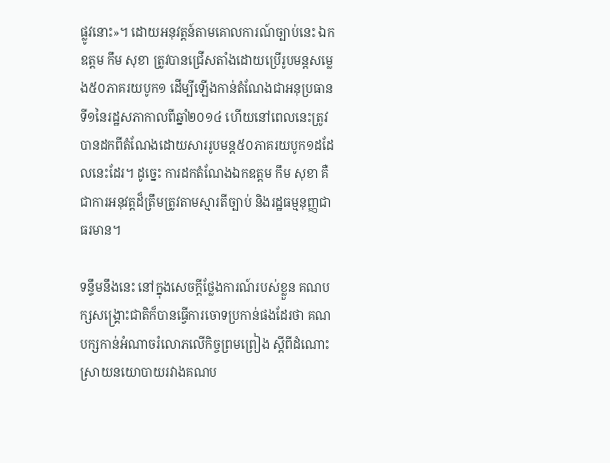ផ្លូវនោះ»។ ដោយអនុវត្តន៍តាមគោលការណ៍ច្បាប់នេះ ឯកឧត្ដម កឹម សុខា ត្រូវបានជ្រើសតាំងដោយប្រើរូបមន្តសម្លេង៥០ភាគរយបូក១ ដើម្បីឡើងកាន់តំណែងជាអនុប្រធានទី១នៃរដ្ឋសភាកាលពីឆ្នាំ២០១៤ ហើយនៅពេលនេះត្រូវបានដកពីតំណែងដោយសាររូបមន្ត៥០ភាគរយបូក១ដដែលនេះដែរ។ ដូច្នេះ ការដកតំណែងឯកឧត្ដម កឹម សុខា គឺជាការអនុវត្តដ៏ត្រឹមត្រូវតាមស្មារតីច្បាប់ និងរដ្ឋធម្មនុញ្ញជាធរមាន។

ទន្ទឹមនឹងនេះ នៅក្នុងសេចក្តីថ្លែងការណ៍របស់ខ្លួន គណបក្សសង្រ្គោះជាតិក៏បានធ្វើការចោទប្រកាន់ផងដែរថា គណបក្សកាន់អំណាចរំលោភលើកិច្ចព្រមព្រៀង ស្ដីពីដំណោះស្រាយនយោបាយរវាងគណប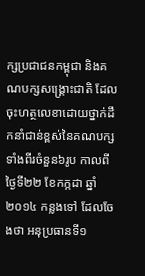ក្សប្រជាជនកម្ពុជា និងគណបក្សសង្គ្រោះជាតិ ដែលចុះហត្ថលេខាដោយថ្នាក់ដឹកនាំជាន់ខ្ពស់នៃគណបក្សទាំងពីរចំនួន៦រូប កាលពីថ្ងៃទី២២ ខែកក្កដា ឆ្នាំ២០១៤ កន្លងទៅ ដែលចែងថា អនុប្រធានទី១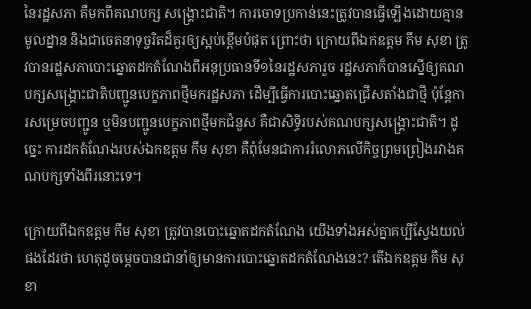នៃរដ្ឋសភា គឺមកពីគណបក្ស សង្គ្រោះជាតិ។ ការចោទប្រកាន់នេះត្រូវបានធ្វើឡើងដោយគ្មានមូលដ្នាន និងជាចេតនាទុច្ចរិតដ៏គួរឲ្យស្អប់ខ្ពើមបំផុត ព្រោះថា ក្រោយពីឯកឧត្តម កឹម សុខា ត្រូវបានរដ្ឋសភាបោះឆ្នោតដកតំណែងពីអនុប្រធានទី១នៃរដ្ឋសភារួច រដ្ឋសភាក៏បានស្នើឲ្យគណបក្សសង្គ្រោះជាតិបញ្ជូនបេក្ខភាពថ្មីមករដ្ឋសភា ដើម្បីធ្វើការបោះឆ្នោតជ្រើសតាំងជាថ្មី ប៉ុន្តែការសម្រេចបញ្ជូន ឬមិនបញ្ជូនបេក្ខភាពថ្មីមកជំនួស គឺជាសិទ្ធិរបស់គណបក្សសង្រ្គោះជាតិ។ ដូច្នេះ ការដកតំណែងរបស់ឯកឧត្ដម កឹម សុខា គឺពុំមែនជាការរំលោភលើកិច្ចព្រមព្រៀងរវាងគណបក្សទាំងពីរនោះទេ។

ក្រោយពីឯកឧត្ដម កឹម សុខា ត្រូវបានបោះឆ្នោតដកតំណែង យើងទាំងអស់គ្នាគប្បីស្វែងយល់ផងដែរថា ហេតុដូចម្ដេចបានជានាំឲ្យមានការបោះឆ្នោតដកតំណែងនេះ? តើឯកឧត្ដម កឹម សុខា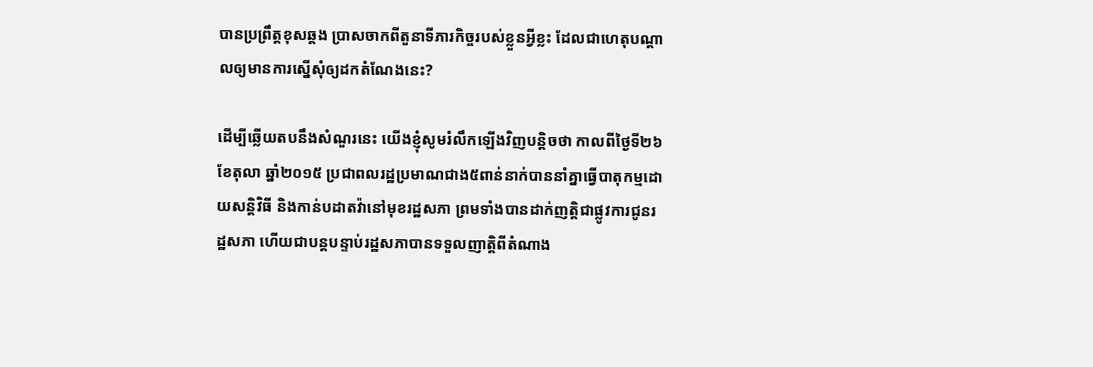បានប្រព្រឹត្តខុសឆ្គង ប្រាសចាកពីតួនាទីភារកិច្ចរបស់ខ្លួនអ្វីខ្លះ ដែលជាហេតុបណ្ដាលឲ្យមានការស្នើសុំឲ្យដកតំណែងនេះ?

ដើម្បីឆ្លើយតបនឹងសំណួរនេះ យើងខ្ញុំសូមរំលឹកឡើងវិញបន្តិចថា កាលពីថ្ងៃទី២៦ ខែតុលា ឆ្នាំ២០១៥ ប្រជាពលរដ្ឋប្រមាណជាង៥ពាន់នាក់បាននាំគ្នាធ្វើបាតុកម្មដោយសន្តិវិធី និងកាន់បដាតវ៉ានៅមុខរដ្ឋសភា ព្រមទាំងបានដាក់ញត្តិជាផ្លូវការជូនរដ្ឋសភា ហើយជាបន្តបន្ទាប់រដ្ឋសភាបានទទួលញាត្តិពីតំណាង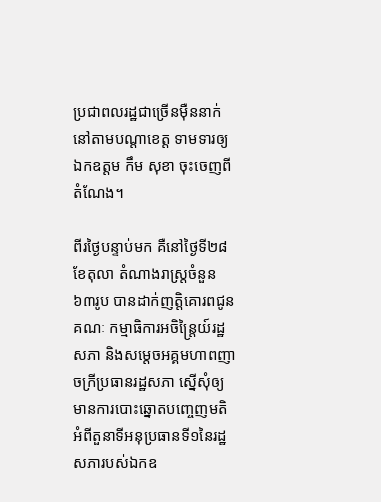ប្រជាពលរដ្ឋជាច្រើនម៉ឺននាក់នៅតាមបណ្ដាខេត្ត ទាមទារឲ្យឯកឧត្ដម កឹម សុខា ចុះចេញពីតំណែង។

ពីរថ្ងៃបន្ទាប់មក គឺនៅថ្ងៃទី២៨ ខែតុលា តំណាងរាស្ត្រចំនួន៦៣រូប បានដាក់ញត្តិគោរពជូនគណៈ កម្មាធិការអចិន្រ្តៃយ៍រដ្ឋសភា និងសម្ដេចអគ្គមហាពញាចក្រីប្រធានរដ្ឋសភា ស្នើសុំឲ្យមានការបោះឆ្នោតបញ្ចេញមតិអំពីតួនាទីអនុប្រធានទី១នៃរដ្ឋសភារបស់ឯកឧ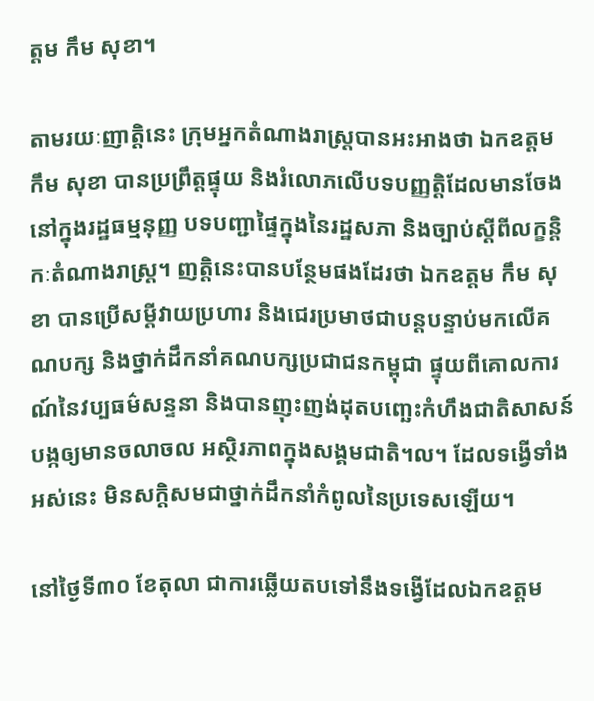ត្តម កឹម សុខា។

តាមរយៈញាត្តិនេះ ក្រុមអ្នកតំណាងរាស្រ្តបានអះអាងថា ឯកឧត្ដម កឹម សុខា បានប្រព្រឹត្តផ្ទុយ និងរំលោភលើបទបញ្ញត្តិដែលមានចែងនៅក្នុងរដ្ឋធម្មនុញ្ញ បទបញ្ជាផ្ទៃក្នុងនៃរដ្ឋសភា និងច្បាប់ស្ដីពីលក្ខន្តិកៈតំណាងរាស្ត្រ។ ញត្តិនេះបានបន្ថែមផងដែរថា ឯកឧត្ដម កឹម សុខា បានប្រើសម្ដីវាយប្រហារ និងជេរប្រមាថជាបន្តបន្ទាប់មកលើគណបក្ស និងថ្នាក់ដឹកនាំគណបក្សប្រជាជនកម្ពុជា ផ្ទុយពីគោលការណ៍នៃវប្បធម៌សន្ទនា និងបានញុះញង់ដុតបញ្ឆេះកំហឹងជាតិសាសន៍ បង្កឲ្យមានចលាចល អស្ថិរភាពក្នុងសង្គមជាតិ។ល។ ដែលទង្វើទាំងអស់នេះ មិនសក្ដិសមជាថ្នាក់ដឹកនាំកំពូលនៃប្រទេសឡើយ។

នៅថ្ងៃទី៣០ ខែតុលា ជាការឆ្លើយតបទៅនឹងទង្វើដែលឯកឧត្ដម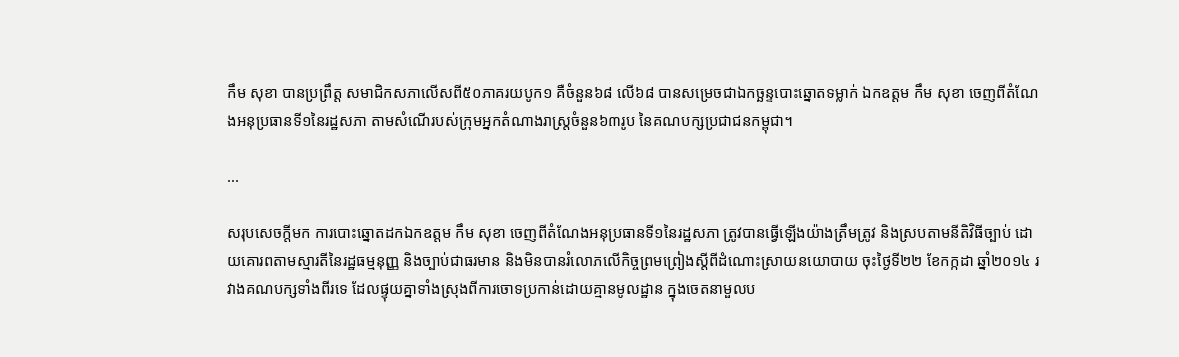កឹម សុខា បានប្រព្រឹត្ត សមាជិកសភាលើសពី៥០ភាគរយបូក១ គឺចំនួន៦៨ លើ៦៨ បានសម្រេចជាឯកច្ឆន្ទបោះឆ្នោតទម្លាក់ ឯកឧត្ដម កឹម សុខា ចេញពីតំណែងអនុប្រធានទី១នៃរដ្ឋសភា តាមសំណើរបស់ក្រុមអ្នកតំណាងរាស្ត្រចំនួន៦៣រូប នៃគណបក្សប្រជាជនកម្ពុជា។

...

សរុបសេចក្តីមក ការបោះឆ្នោតដកឯកឧត្តម កឹម សុខា ចេញពីតំណែងអនុប្រធានទី១នៃរដ្ឋសភា ត្រូវបានធ្វើឡើងយ៉ាងត្រឹមត្រូវ និងស្របតាមនីតិវិធីច្បាប់ ដោយគោរពតាមស្មារតីនៃរដ្ឋធម្មនុញ្ញ និងច្បាប់ជាធរមាន និងមិនបានរំលោភលើកិច្ចព្រមព្រៀងស្តីពីដំណោះស្រាយនយោបាយ ចុះថ្ងៃទី២២ ខែកក្កដា ឆ្នាំ២០១៤ រវាងគណបក្សទាំងពីរទេ ដែលផ្ទុយគ្នាទាំងស្រុងពីការចោទប្រកាន់ដោយគ្មានមូលដ្ឋាន ក្នុងចេតនាមួលប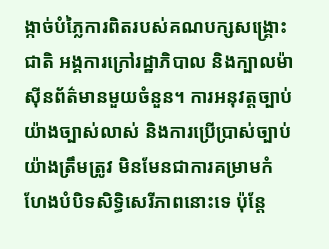ង្កាច់បំភ្លៃការពិតរបស់គណបក្សសង្រ្គោះជាតិ អង្គការក្រៅរដ្ឋាភិបាល និងក្បាលម៉ាស៊ីនព័ត៌មានមួយចំនួន។ ការអនុវត្តច្បាប់យ៉ាងច្បាស់លាស់ និងការប្រើប្រាស់ច្បាប់យ៉ាងត្រឹមត្រូវ មិនមែនជាការគម្រាមកំហែងបំបិទសិទ្ធិសេរីភាពនោះទេ ប៉ុន្តែ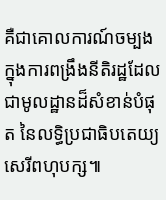គឺជាគោលការណ៍ចម្បងក្នុងការពង្រឹងនីតិរដ្ឋដែលជាមូលដ្ឋានដ៏សំខាន់បំផុត នៃលទ្ធិប្រជាធិបតេយ្យសេរីពហុបក្ស៕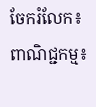ចែករំលែក៖
ពាណិជ្ជកម្ម៖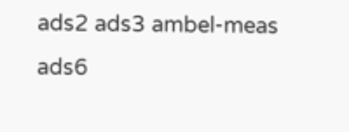ads2 ads3 ambel-meas ads6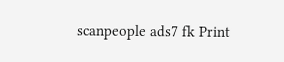scanpeople ads7 fk Print